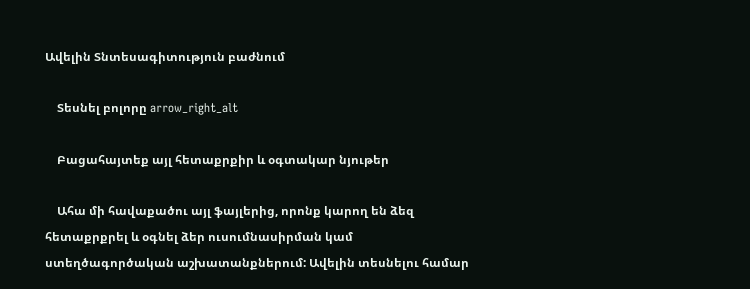Ավելին Տնտեսագիտություն բաժնում

    Տեսնել բոլորը arrow_right_alt

    Բացահայտեք այլ հետաքրքիր և օգտակար նյութեր

    Ահա մի հավաքածու այլ ֆայլերից, որոնք կարող են ձեզ հետաքրքրել և օգնել ձեր ուսումնասիրման կամ ստեղծագործական աշխատանքներում: Ավելին տեսնելու համար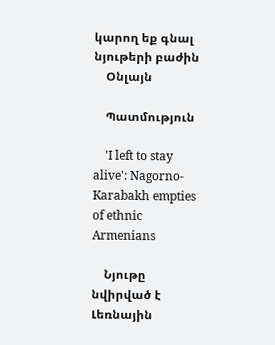կարող եք գնալ նյութերի բաժին
    Օնլայն

    Պատմություն

    'I left to stay alive': Nagorno-Karabakh empties of ethnic Armenians

    Նյութը նվիրված է Լեռնային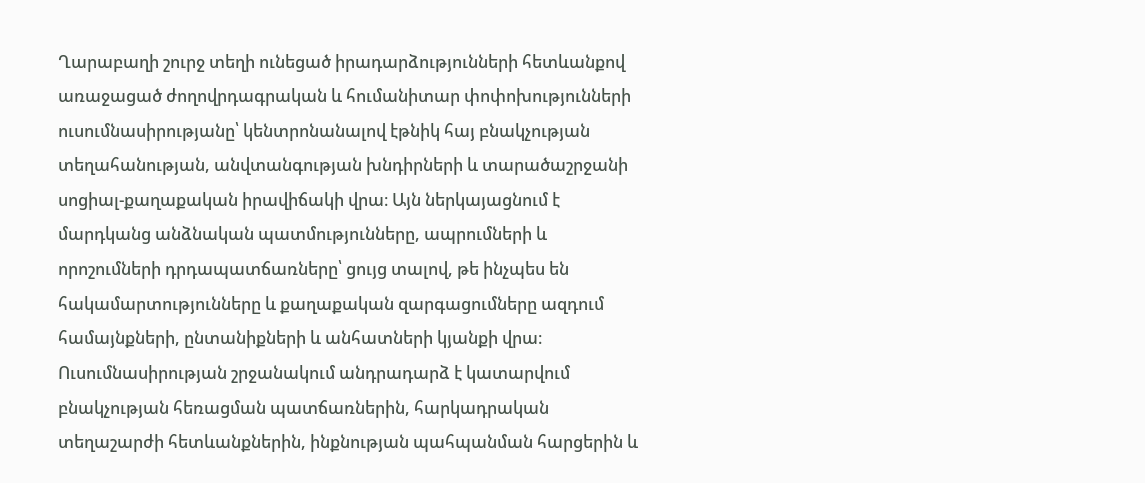Ղարաբաղի շուրջ տեղի ունեցած իրադարձությունների հետևանքով առաջացած ժողովրդագրական և հումանիտար փոփոխությունների ուսումնասիրությանը՝ կենտրոնանալով էթնիկ հայ բնակչության տեղահանության, անվտանգության խնդիրների և տարածաշրջանի սոցիալ-քաղաքական իրավիճակի վրա։ Այն ներկայացնում է մարդկանց անձնական պատմությունները, ապրումների և որոշումների դրդապատճառները՝ ցույց տալով, թե ինչպես են հակամարտությունները և քաղաքական զարգացումները ազդում համայնքների, ընտանիքների և անհատների կյանքի վրա։ Ուսումնասիրության շրջանակում անդրադարձ է կատարվում բնակչության հեռացման պատճառներին, հարկադրական տեղաշարժի հետևանքներին, ինքնության պահպանման հարցերին և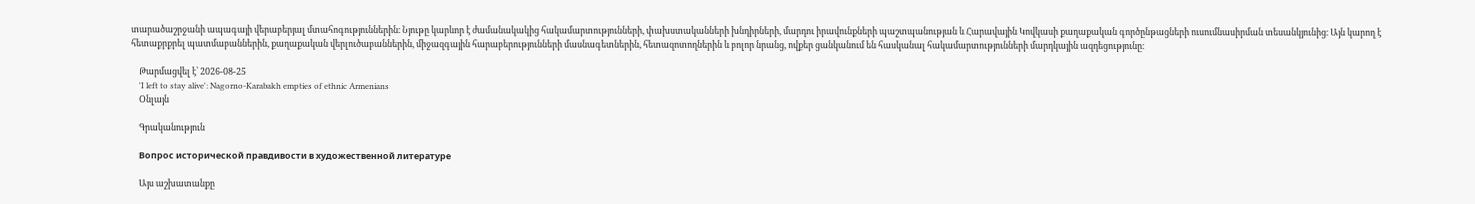տարածաշրջանի ապագայի վերաբերյալ մտահոգություններին։ Նյութը կարևոր է ժամանակակից հակամարտությունների, փախստականների խնդիրների, մարդու իրավունքների պաշտպանության և Հարավային Կովկասի քաղաքական գործընթացների ուսումնասիրման տեսանկյունից։ Այն կարող է հետաքրքրել պատմաբաններին, քաղաքական վերլուծաբաններին, միջազգային հարաբերությունների մասնագետներին, հետազոտողներին և բոլոր նրանց, ովքեր ցանկանում են հասկանալ հակամարտությունների մարդկային ազդեցությունը։

    Թարմացվել է՝ 2026-08-25
    'I left to stay alive': Nagorno-Karabakh empties of ethnic Armenians
    Օնլայն

    Գրականություն

    Вопрос исторической правдивости в художественной литературе

    Այս աշխատանքը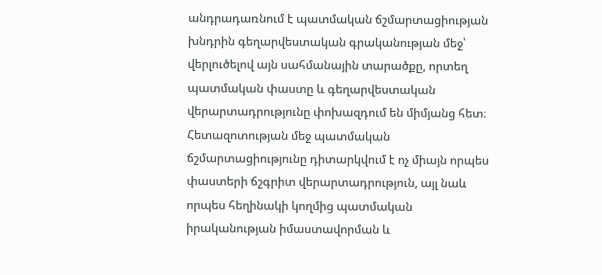անդրադառնում է պատմական ճշմարտացիության խնդրին գեղարվեստական գրականության մեջ՝ վերլուծելով այն սահմանային տարածքը, որտեղ պատմական փաստը և գեղարվեստական վերարտադրությունը փոխազդում են միմյանց հետ։ Հետազոտության մեջ պատմական ճշմարտացիությունը դիտարկվում է ոչ միայն որպես փաստերի ճշգրիտ վերարտադրություն, այլ նաև որպես հեղինակի կողմից պատմական իրականության իմաստավորման և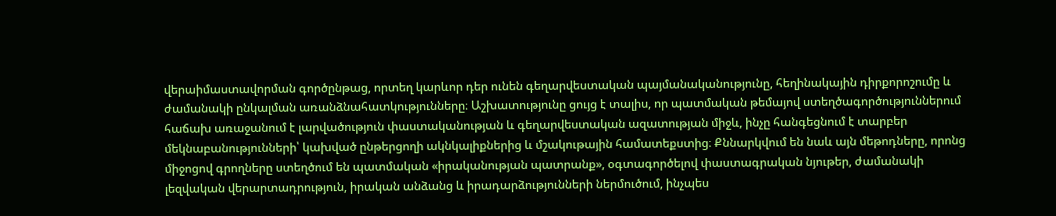վերաիմաստավորման գործընթաց, որտեղ կարևոր դեր ունեն գեղարվեստական պայմանականությունը, հեղինակային դիրքորոշումը և ժամանակի ընկալման առանձնահատկությունները։ Աշխատությունը ցույց է տալիս, որ պատմական թեմայով ստեղծագործություններում հաճախ առաջանում է լարվածություն փաստականության և գեղարվեստական ազատության միջև, ինչը հանգեցնում է տարբեր մեկնաբանությունների՝ կախված ընթերցողի ակնկալիքներից և մշակութային համատեքստից։ Քննարկվում են նաև այն մեթոդները, որոնց միջոցով գրողները ստեղծում են պատմական «իրականության պատրանք», օգտագործելով փաստագրական նյութեր, ժամանակի լեզվական վերարտադրություն, իրական անձանց և իրադարձությունների ներմուծում, ինչպես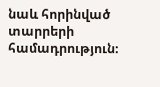նաև հորինված տարրերի համադրություն։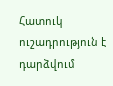Հատուկ ուշադրություն է դարձվում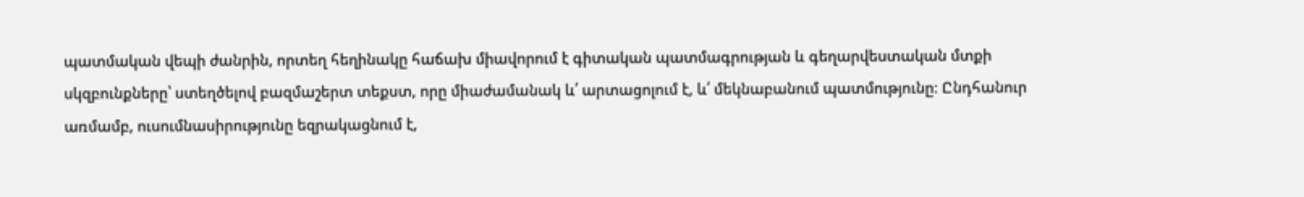պատմական վեպի ժանրին, որտեղ հեղինակը հաճախ միավորում է գիտական պատմագրության և գեղարվեստական մտքի սկզբունքները՝ ստեղծելով բազմաշերտ տեքստ, որը միաժամանակ և՛ արտացոլում է, և՛ մեկնաբանում պատմությունը։ Ընդհանուր առմամբ, ուսումնասիրությունը եզրակացնում է,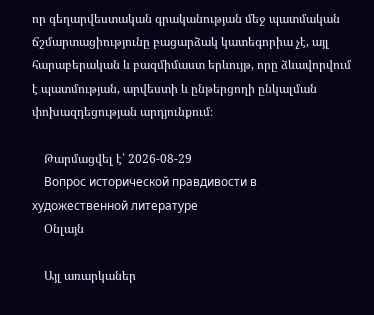որ գեղարվեստական գրականության մեջ պատմական ճշմարտացիությունը բացարձակ կատեգորիա չէ, այլ հարաբերական և բազմիմաստ երևույթ, որը ձևավորվում է պատմության, արվեստի և ընթերցողի ընկալման փոխազդեցության արդյունքում։

    Թարմացվել է՝ 2026-08-29
    Вопрос исторической правдивости в художественной литературе
    Օնլայն

    Այլ առարկաներ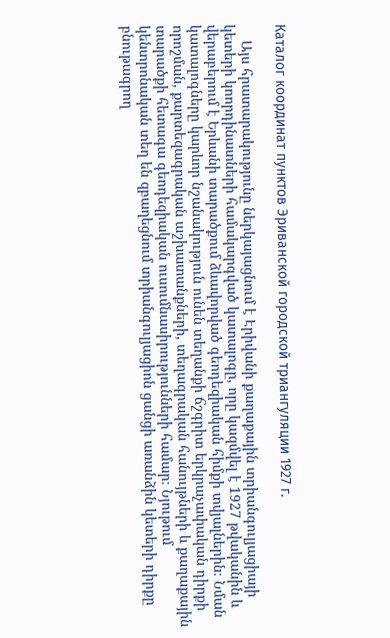Каталог координат пунктов Эриванской городской триангуляции 1927 г.

    Այս հրատարակությունը ներկայացնում է Էրիվանի քաղաքային տրիանգուլյացիայի կետերի կոորդինատների համակարգված կատալոգը, որը կազմվել է 1927 թվականին և վերաբերում է Երևանի տարածքում ձևավորված գեոդեզիական հիմքի տվյալներին։ Նման կատալոգները կարևոր նշանակություն ունեն տեղանքի ճշգրիտ երկրաչափական դիրքի որոշման, քարտեզագրական աշխատանքների, տեղագրական հանույթների և քաղաքային տարածքի հետագա գեոդեզիական ուսումնասիրությունների համար։ Նյութում կենտրոնական տեղ են զբաղեցնում տրիանգուլյացիոն ցանցի առանձին կետերի դիրքը բնութագրող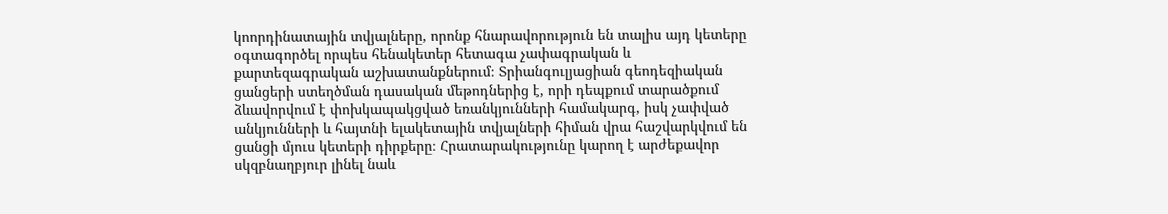կոորդինատային տվյալները, որոնք հնարավորություն են տալիս այդ կետերը օգտագործել որպես հենակետեր հետագա չափագրական և քարտեզագրական աշխատանքներում։ Տրիանգուլյացիան գեոդեզիական ցանցերի ստեղծման դասական մեթոդներից է, որի դեպքում տարածքում ձևավորվում է փոխկապակցված եռանկյունների համակարգ, իսկ չափված անկյունների և հայտնի ելակետային տվյալների հիման վրա հաշվարկվում են ցանցի մյուս կետերի դիրքերը։ Հրատարակությունը կարող է արժեքավոր սկզբնաղբյուր լինել նաև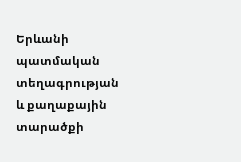Երևանի պատմական տեղագրության և քաղաքային տարածքի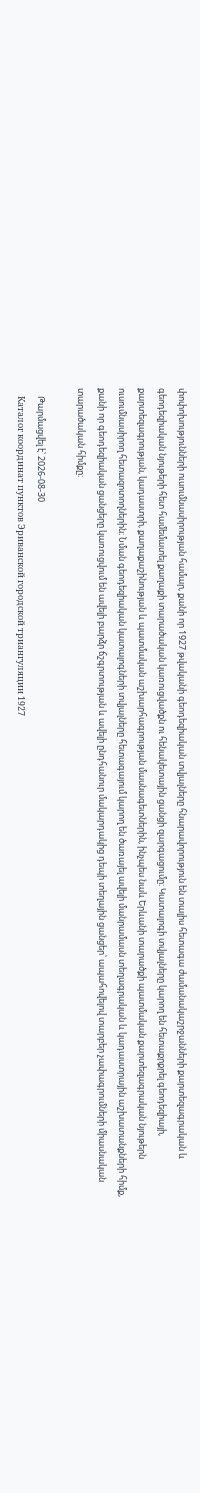փոփոխությունների ուսումնասիրության համար, քանի որ 1927 թվականի գեոդեզիական տվյալները հնարավորություն են տալիս հետագա ժամանակաշրջանների քարտեզագրական և գեոդեզիական նյութերի հետ համեմատել քաղաքի տարածական կառուցվածքն ու հենակետային ցանցի զարգացումը։ Կատալոգի տվյալները կարող են հետաքրքրել գեոդեզիայի, քարտեզագրության, կադաստրի, քաղաքաշինության և պատմական աշխարհագրության մասնագետներին, ինչպես նաև Երևանի տարածքի պատմական քարտեզագրական նյութերն ուսումնասիրող հետազոտողներին։ Նման գեոդեզիական կատալոգների տվյալները հետագայում կարող են ծառայել ավելի մանրամասն տեղագրական և կադաստրային աշխատանքների հիմք, քանի որ գեոդեզիական ցանցերը կառուցվում են ավելի բարձր ճշգրտության և ավելի ընդհանուր մակարդակից դեպի տեղային ցանցեր՝ ապահովելով տարբեր չափագրումների միասնական տարածական հիմքը։

    Թարմացվել է՝ 2026-08-30
    Каталог координат пунктов Эриванской городской триангуляции 1927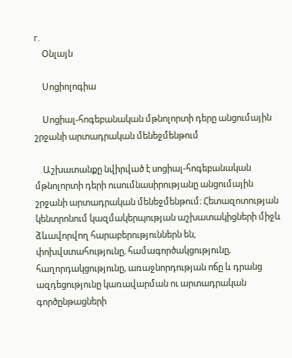г.
    Օնլայն

    Սոցիոլոգիա

    Սոցիալ-հոգեբանական մթնոլորտի դերը անցումային շրջանի արտադրական մենեջմենթում

    Աշխատանքը նվիրված է սոցիալ-հոգեբանական մթնոլորտի դերի ուսումնասիրությանը անցումային շրջանի արտադրական մենեջմենթում։ Հետազոտության կենտրոնում կազմակերպության աշխատակիցների միջև ձևավորվող հարաբերություններն են, փոխվստահությունը, համագործակցությունը, հաղորդակցությունը, առաջնորդության ոճը և դրանց ազդեցությունը կառավարման ու արտադրական գործընթացների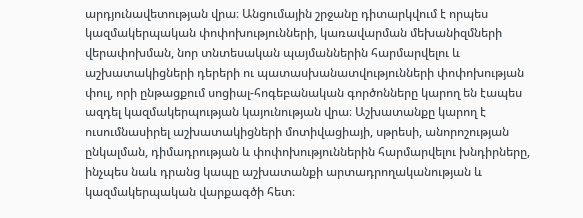արդյունավետության վրա։ Անցումային շրջանը դիտարկվում է որպես կազմակերպական փոփոխությունների, կառավարման մեխանիզմների վերափոխման, նոր տնտեսական պայմաններին հարմարվելու և աշխատակիցների դերերի ու պատասխանատվությունների փոփոխության փուլ, որի ընթացքում սոցիալ-հոգեբանական գործոնները կարող են էապես ազդել կազմակերպության կայունության վրա։ Աշխատանքը կարող է ուսումնասիրել աշխատակիցների մոտիվացիայի, սթրեսի, անորոշության ընկալման, դիմադրության և փոփոխություններին հարմարվելու խնդիրները, ինչպես նաև դրանց կապը աշխատանքի արտադրողականության և կազմակերպական վարքագծի հետ։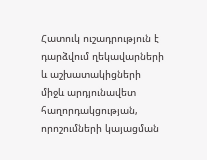Հատուկ ուշադրություն է դարձվում ղեկավարների և աշխատակիցների միջև արդյունավետ հաղորդակցության, որոշումների կայացման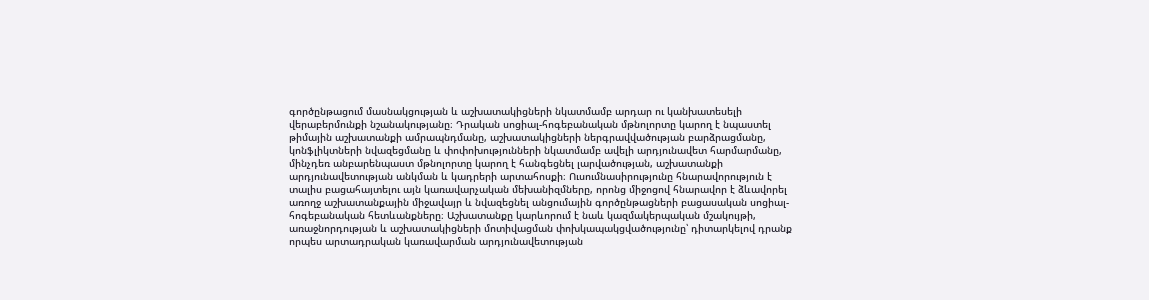գործընթացում մասնակցության և աշխատակիցների նկատմամբ արդար ու կանխատեսելի վերաբերմունքի նշանակությանը։ Դրական սոցիալ-հոգեբանական մթնոլորտը կարող է նպաստել թիմային աշխատանքի ամրապնդմանը, աշխատակիցների ներգրավվածության բարձրացմանը, կոնֆլիկտների նվազեցմանը և փոփոխությունների նկատմամբ ավելի արդյունավետ հարմարմանը, մինչդեռ անբարենպաստ մթնոլորտը կարող է հանգեցնել լարվածության, աշխատանքի արդյունավետության անկման և կադրերի արտահոսքի։ Ուսումնասիրությունը հնարավորություն է տալիս բացահայտելու այն կառավարչական մեխանիզմները, որոնց միջոցով հնարավոր է ձևավորել առողջ աշխատանքային միջավայր և նվազեցնել անցումային գործընթացների բացասական սոցիալ-հոգեբանական հետևանքները։ Աշխատանքը կարևորում է նաև կազմակերպական մշակույթի, առաջնորդության և աշխատակիցների մոտիվացման փոխկապակցվածությունը՝ դիտարկելով դրանք որպես արտադրական կառավարման արդյունավետության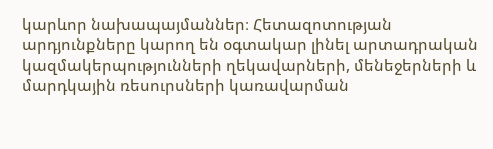կարևոր նախապայմաններ։ Հետազոտության արդյունքները կարող են օգտակար լինել արտադրական կազմակերպությունների ղեկավարների, մենեջերների և մարդկային ռեսուրսների կառավարման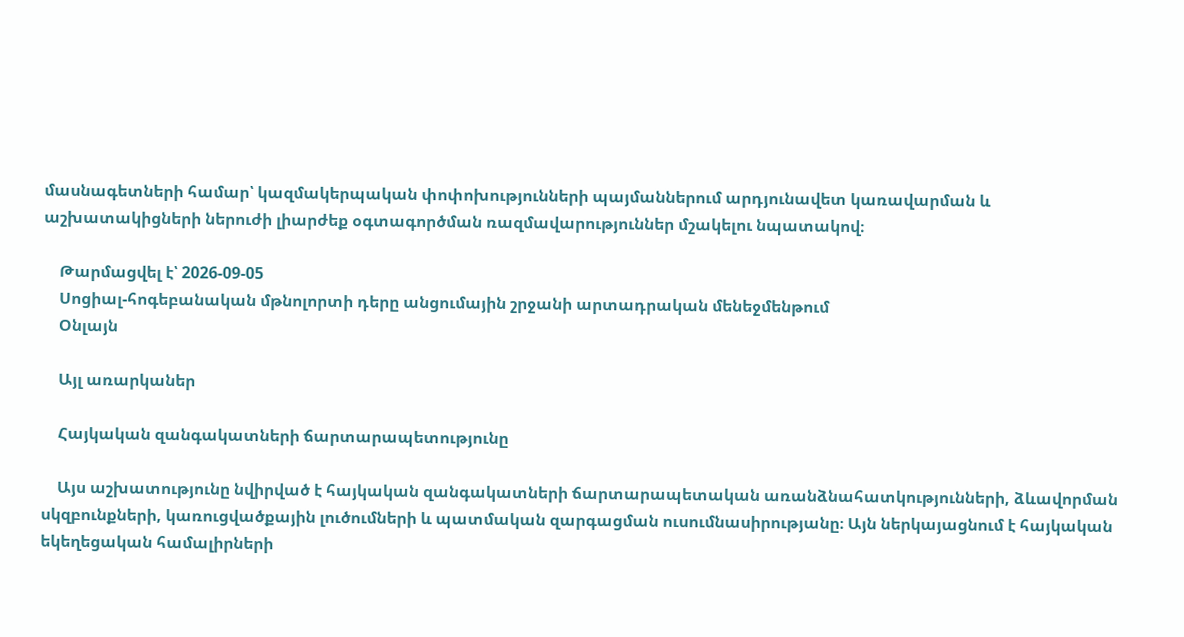մասնագետների համար՝ կազմակերպական փոփոխությունների պայմաններում արդյունավետ կառավարման և աշխատակիցների ներուժի լիարժեք օգտագործման ռազմավարություններ մշակելու նպատակով։

    Թարմացվել է՝ 2026-09-05
    Սոցիալ-հոգեբանական մթնոլորտի դերը անցումային շրջանի արտադրական մենեջմենթում
    Օնլայն

    Այլ առարկաներ

    Հայկական զանգակատների ճարտարապետությունը

    Այս աշխատությունը նվիրված է հայկական զանգակատների ճարտարապետական առանձնահատկությունների, ձևավորման սկզբունքների, կառուցվածքային լուծումների և պատմական զարգացման ուսումնասիրությանը։ Այն ներկայացնում է հայկական եկեղեցական համալիրների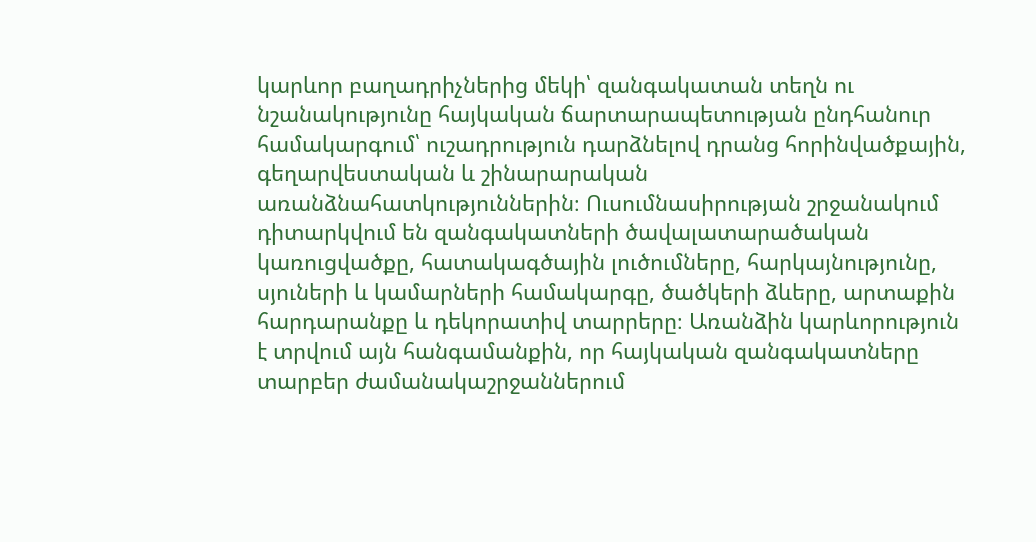կարևոր բաղադրիչներից մեկի՝ զանգակատան տեղն ու նշանակությունը հայկական ճարտարապետության ընդհանուր համակարգում՝ ուշադրություն դարձնելով դրանց հորինվածքային, գեղարվեստական և շինարարական առանձնահատկություններին։ Ուսումնասիրության շրջանակում դիտարկվում են զանգակատների ծավալատարածական կառուցվածքը, հատակագծային լուծումները, հարկայնությունը, սյուների և կամարների համակարգը, ծածկերի ձևերը, արտաքին հարդարանքը և դեկորատիվ տարրերը։ Առանձին կարևորություն է տրվում այն հանգամանքին, որ հայկական զանգակատները տարբեր ժամանակաշրջաններում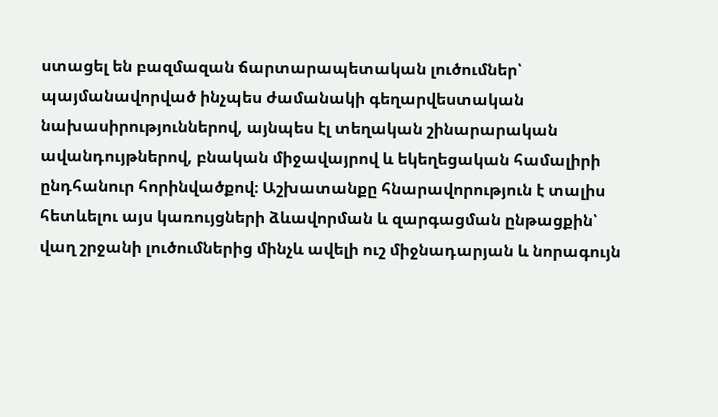ստացել են բազմազան ճարտարապետական լուծումներ՝ պայմանավորված ինչպես ժամանակի գեղարվեստական նախասիրություններով, այնպես էլ տեղական շինարարական ավանդույթներով, բնական միջավայրով և եկեղեցական համալիրի ընդհանուր հորինվածքով։ Աշխատանքը հնարավորություն է տալիս հետևելու այս կառույցների ձևավորման և զարգացման ընթացքին՝ վաղ շրջանի լուծումներից մինչև ավելի ուշ միջնադարյան և նորագույն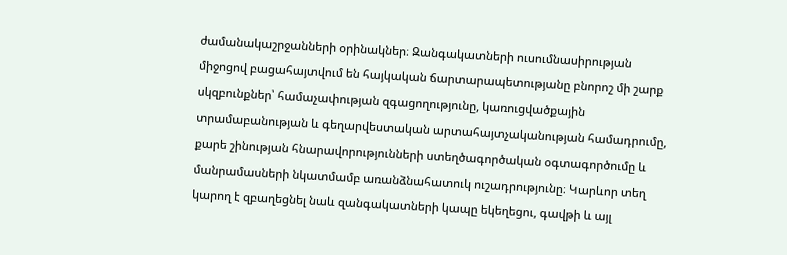ժամանակաշրջանների օրինակներ։ Զանգակատների ուսումնասիրության միջոցով բացահայտվում են հայկական ճարտարապետությանը բնորոշ մի շարք սկզբունքներ՝ համաչափության զգացողությունը, կառուցվածքային տրամաբանության և գեղարվեստական արտահայտչականության համադրումը, քարե շինության հնարավորությունների ստեղծագործական օգտագործումը և մանրամասների նկատմամբ առանձնահատուկ ուշադրությունը։ Կարևոր տեղ կարող է զբաղեցնել նաև զանգակատների կապը եկեղեցու, գավթի և այլ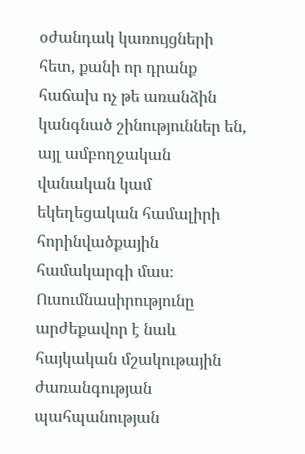օժանդակ կառույցների հետ, քանի որ դրանք հաճախ ոչ թե առանձին կանգնած շինություններ են, այլ ամբողջական վանական կամ եկեղեցական համալիրի հորինվածքային համակարգի մաս։ Ուսումնասիրությունը արժեքավոր է նաև հայկական մշակութային ժառանգության պահպանության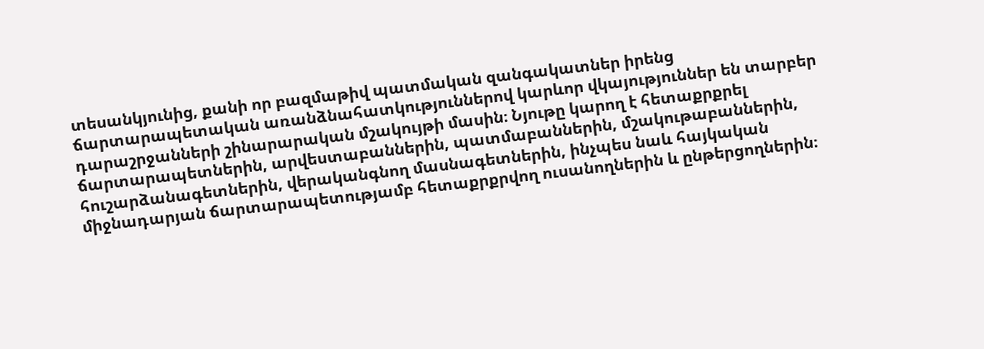տեսանկյունից, քանի որ բազմաթիվ պատմական զանգակատներ իրենց ճարտարապետական առանձնահատկություններով կարևոր վկայություններ են տարբեր դարաշրջանների շինարարական մշակույթի մասին։ Նյութը կարող է հետաքրքրել ճարտարապետներին, արվեստաբաններին, պատմաբաններին, մշակութաբաններին, հուշարձանագետներին, վերականգնող մասնագետներին, ինչպես նաև հայկական միջնադարյան ճարտարապետությամբ հետաքրքրվող ուսանողներին և ընթերցողներին։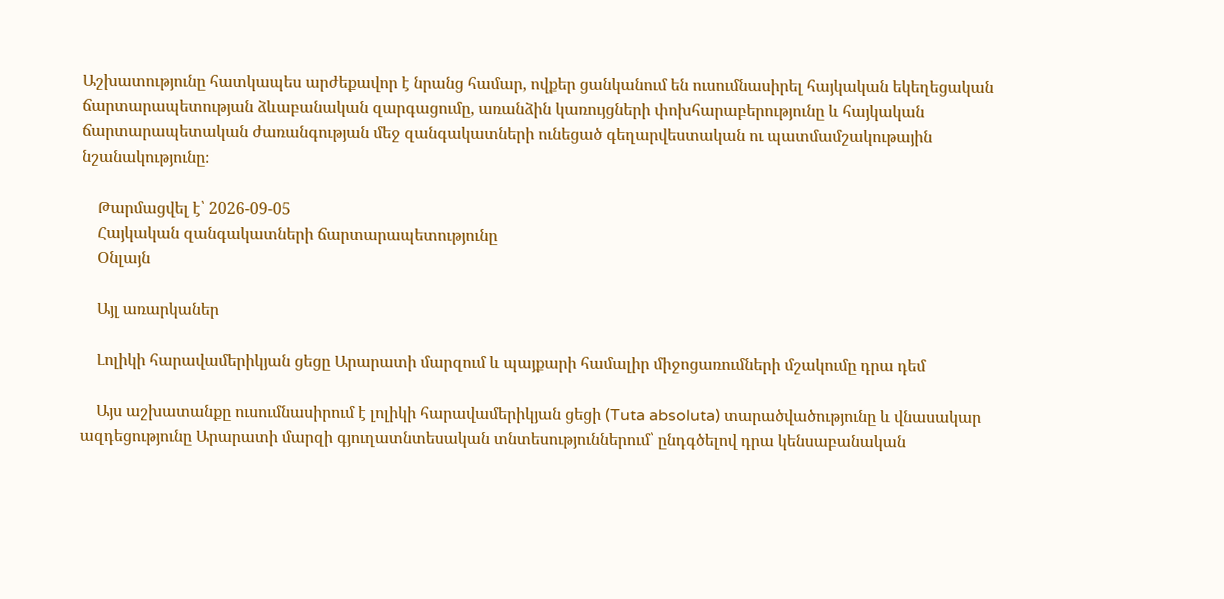Աշխատությունը հատկապես արժեքավոր է նրանց համար, ովքեր ցանկանում են ուսումնասիրել հայկական եկեղեցական ճարտարապետության ձևաբանական զարգացումը, առանձին կառույցների փոխհարաբերությունը և հայկական ճարտարապետական ժառանգության մեջ զանգակատների ունեցած գեղարվեստական ու պատմամշակութային նշանակությունը։

    Թարմացվել է՝ 2026-09-05
    Հայկական զանգակատների ճարտարապետությունը
    Օնլայն

    Այլ առարկաներ

    Լոլիկի հարավամերիկյան ցեցը Արարատի մարզում և պայքարի համալիր միջոցառումների մշակումը դրա դեմ

    Այս աշխատանքը ուսումնասիրում է լոլիկի հարավամերիկյան ցեցի (Tuta absoluta) տարածվածությունը և վնասակար ազդեցությունը Արարատի մարզի գյուղատնտեսական տնտեսություններում՝ ընդգծելով դրա կենսաբանական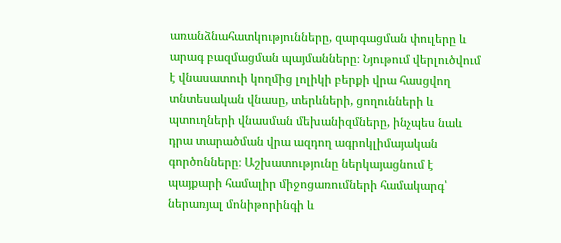առանձնահատկությունները, զարգացման փուլերը և արագ բազմացման պայմանները։ Նյութում վերլուծվում է վնասատուի կողմից լոլիկի բերքի վրա հասցվող տնտեսական վնասը, տերևների, ցողունների և պտուղների վնասման մեխանիզմները, ինչպես նաև դրա տարածման վրա ազդող ագրոկլիմայական գործոնները։ Աշխատությունը ներկայացնում է պայքարի համալիր միջոցառումների համակարգ՝ ներառյալ մոնիթորինգի և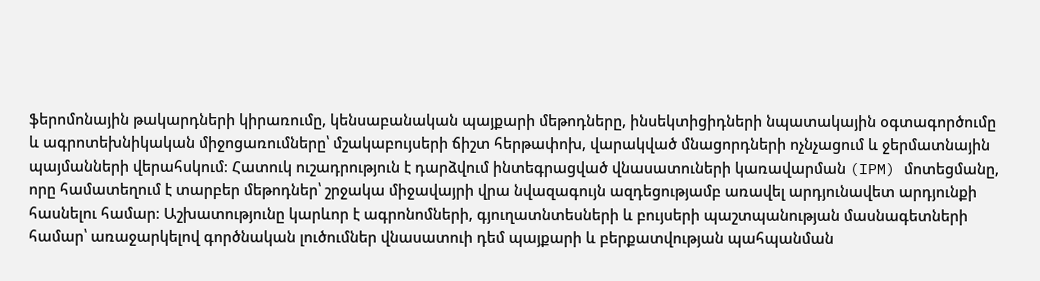ֆերոմոնային թակարդների կիրառումը, կենսաբանական պայքարի մեթոդները, ինսեկտիցիդների նպատակային օգտագործումը և ագրոտեխնիկական միջոցառումները՝ մշակաբույսերի ճիշտ հերթափոխ, վարակված մնացորդների ոչնչացում և ջերմատնային պայմանների վերահսկում։ Հատուկ ուշադրություն է դարձվում ինտեգրացված վնասատուների կառավարման (IPM) մոտեցմանը, որը համատեղում է տարբեր մեթոդներ՝ շրջակա միջավայրի վրա նվազագույն ազդեցությամբ առավել արդյունավետ արդյունքի հասնելու համար։ Աշխատությունը կարևոր է ագրոնոմների, գյուղատնտեսների և բույսերի պաշտպանության մասնագետների համար՝ առաջարկելով գործնական լուծումներ վնասատուի դեմ պայքարի և բերքատվության պահպանման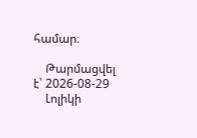համար։

    Թարմացվել է՝ 2026-08-29
    Լոլիկի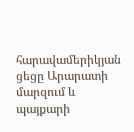հարավամերիկյան ցեցը Արարատի մարզում և պայքարի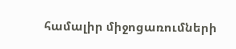համալիր միջոցառումների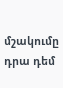մշակումը դրա դեմ